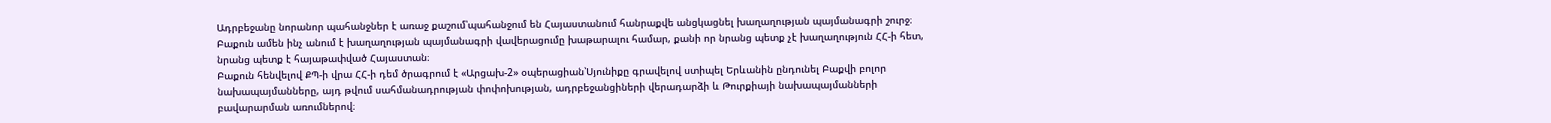Ադրբեջանը նորանոր պահանջներ է առաջ քաշում՝պահանջում են Հայաստանում հանրաքվե անցկացնել խաղաղության պայմանագրի շուրջ։ Բաքուն ամեն ինչ անում է խաղաղության պայմանագրի վավերացումը խաթարալու համար, քանի որ նրանց պետք չէ խաղաղություն ՀՀ-ի հետ, նրանց պետք է հայաթափված Հայաստան։
Բաքուն հենվելով ՔՊ-ի վրա ՀՀ-ի դեմ ծրագրում է «Արցախ-2» օպերացիան՝Սյունիքը գրավելով ստիպել Երևանին ընդունել Բաքվի բոլոր նախապայմանները, այդ թվում սահմանադրության փոփոխության, ադրբեջանցիների վերադարձի և Թուրքիայի նախապայմանների բավարարման առումներով։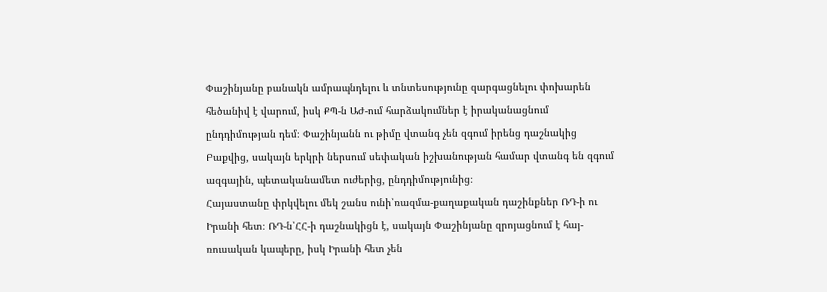Փաշինյանը բանակն ամրապնդելու և տնտեսությունը զարգացնելու փոխարեն հեծանիվ է վարում, իսկ ՔՊ-ն ԱԺ-ում հարձակումներ է իրականացնում ընդդիմության դեմ։ Փաշինյանն ու թիմը վտանգ չեն զգում իրենց դաշնակից Բաքվից, սակայն երկրի ներսում սեփական իշխանության համար վտանգ են զգում ազգային, պետականամետ ուժերից, ընդդիմությունից։
Հայաստանը փրկվելու մեկ շանս ունի՝ռազմա-քաղաքական դաշինքներ ՌԴ-ի ու Իրանի հետ։ ՌԴ-ն՝ՀՀ-ի դաշնակիցն է, սակայն Փաշինյանը զրոյացնում է հայ-ռուսական կապերը, իսկ Իրանի հետ չեն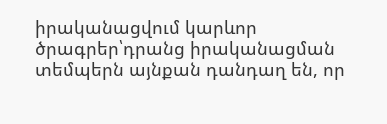իրականացվում կարևոր ծրագրեր՝դրանց իրականացման տեմպերն այնքան դանդաղ են, որ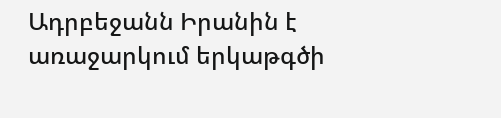Ադրբեջանն Իրանին է առաջարկում երկաթգծի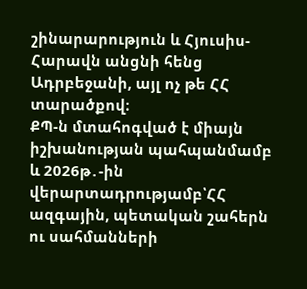շինարարություն և Հյուսիս-Հարավն անցնի հենց Ադրբեջանի, այլ ոչ թե ՀՀ տարածքով։
ՔՊ-ն մտահոգված է միայն իշխանության պահպանմամբ և 2026թ․-ին վերարտադրությամբ՝ՀՀ ազգային, պետական շահերն ու սահմանների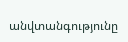անվտանգությունը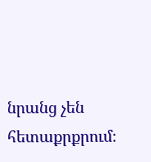նրանց չեն հետաքրքրում։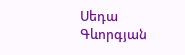Սեդա Գևորգյան